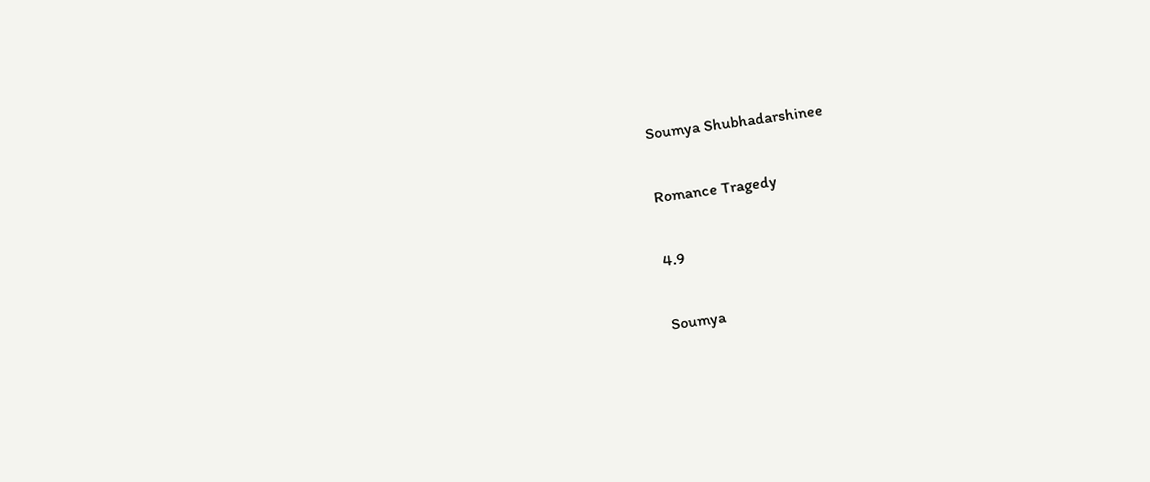Soumya Shubhadarshinee

Romance Tragedy

4.9

Soumya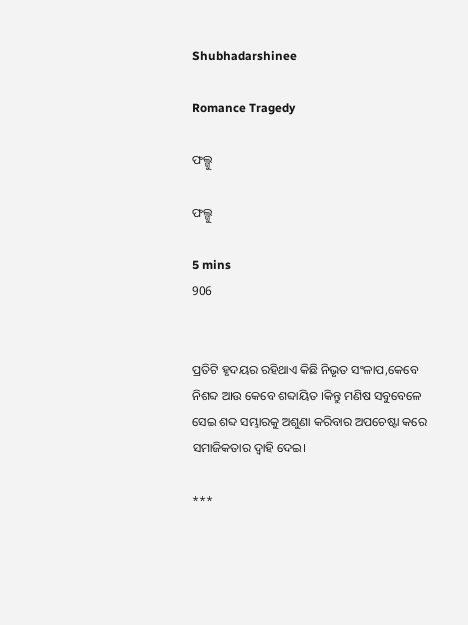Shubhadarshinee

Romance Tragedy

ଫଲ୍ଗୁ

ଫଲ୍ଗୁ

5 mins
906


ପ୍ରତିଟି ହୃଦୟର ରହିଥାଏ କିଛି ନିଭୃତ ସଂଳାପ,କେବେ ନିଶବ୍ଦ ଆଉ କେବେ ଶବ୍ଦାୟିତ ।କିନ୍ତୁ ମଣିଷ ସବୁବେଳେ ସେଇ ଶବ୍ଦ ସମ୍ଭାରକୁ ଅଶୁଣା କରିବାର ଅପଚେଷ୍ଟା କରେ ସମାଜିକତାର ଦ୍ୱାହି ଦେଇ।

***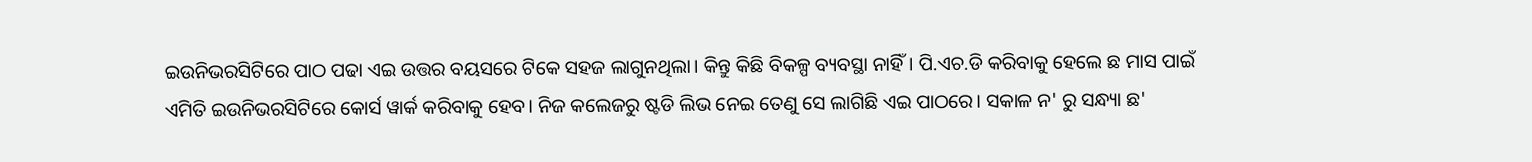ଇଉନିଭରସିଟିରେ ପାଠ ପଢା ଏଇ ଉତ୍ତର ବୟସରେ ଟିକେ ସହଜ ଲାଗୁନଥିଲା। କିନ୍ତୁ କିଛି ବିକଳ୍ପ ବ୍ୟବସ୍ଥା ନାହିଁ। ପି.ଏଚ.ଡି କରିବାକୁ ହେଲେ ଛ ମାସ ପାଇଁ ଏମିତି ଇଉନିଭରସିଟିରେ କୋର୍ସ ୱାର୍କ କରିବାକୁ ହେବ। ନିଜ କଲେଜରୁ ଷ୍ଟଡି ଲିଭ ନେଇ ତେଣୁ ସେ ଲାଗିଛି ଏଇ ପାଠରେ। ସକାଳ ନ' ରୁ ସନ୍ଧ୍ୟା ଛ'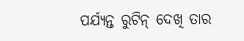ପର୍ଯ୍ୟନ୍ତ ରୁଟିନ୍ ଦେଖି ତାର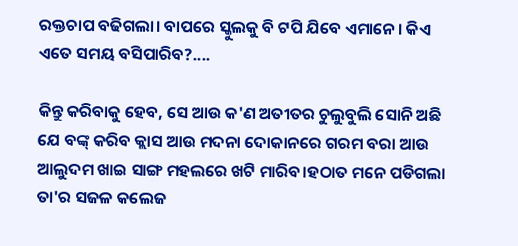ରକ୍ତଚାପ ବଢିଗଲା। ବାପରେ ସ୍କୁଲକୁ ବି ଟପି ଯିବେ ଏମାନେ। କିଏ ଏତେ ସମୟ ବସିପାରିବ?....

କିନ୍ତୁ କରିବାକୁ ହେବ, ସେ ଆଉ କ'ଣ ଅତୀତର ଚୁଲୁବୁଲି ସୋନି ଅଛି ଯେ ବଙ୍କ୍ କରିବ କ୍ଲାସ ଆଉ ମଦନା ଦୋକାନରେ ଗରମ ବରା ଆଉ ଆଲୁଦମ ଖାଇ ସାଙ୍ଗ ମହଲରେ ଖଟି ମାରିବ।ହଠାତ ମନେ ପଡିଗଲା ତା'ର ସଜଳ କଲେଜ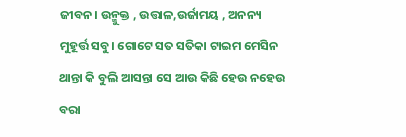ଜୀବନ। ଉନ୍ମୁକ୍ତ , ଉତ୍ତାଳ,ଉର୍ଜାମୟ , ଅନନ୍ୟ ମୁହୂର୍ତ୍ତ ସବୁ। ଗୋଟେ ସତ ସତିକା ଟାଇମ ମେସିନ ଥାନ୍ତା କି ବୁଲି ଆସନ୍ତା ସେ ଆଉ କିଛି ହେଉ ନହେଉ ବରା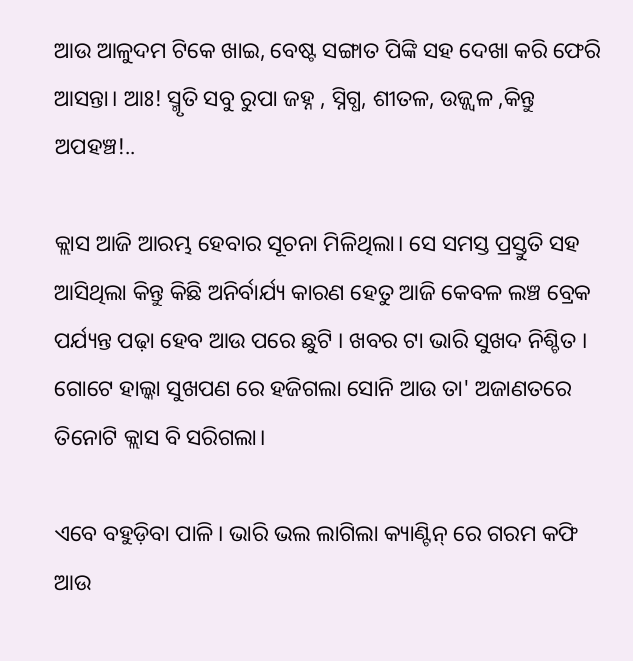ଆଉ ଆଳୁଦମ ଟିକେ ଖାଇ, ବେଷ୍ଟ ସଙ୍ଗାତ ପିଙ୍କି ସହ ଦେଖା କରି ଫେରି ଆସନ୍ତା। ଆଃ! ସ୍ମୃତି ସବୁ ରୁପା ଜହ୍ନ , ସ୍ନିଗ୍ଧ, ଶୀତଳ, ଉଜ୍ଜ୍ୱଳ ,କିନ୍ତୁ ଅପହଞ୍ଚ!..

କ୍ଲାସ ଆଜି ଆରମ୍ଭ ହେବାର ସୂଚନା ମିଳିଥିଲା। ସେ ସମସ୍ତ ପ୍ରସ୍ତୁତି ସହ ଆସିଥିଲା କିନ୍ତୁ କିଛି ଅନିର୍ବାର୍ଯ୍ୟ କାରଣ ହେତୁ ଆଜି କେବଳ ଲଞ୍ଚ ବ୍ରେକ ପର୍ଯ୍ୟନ୍ତ ପଢ଼ା ହେବ ଆଉ ପରେ ଛୁଟି । ଖବର ଟା ଭାରି ସୁଖଦ ନିଶ୍ଚିତ । ଗୋଟେ ହାଲ୍କା ସୁଖପଣ ରେ ହଜିଗଲା ସୋନି ଆଉ ତା' ଅଜାଣତରେ ତିନୋଟି କ୍ଲାସ ବି ସରିଗଲା।

ଏବେ ବହୁଡ଼ିବା ପାଳି। ଭାରି ଭଲ ଲାଗିଲା କ୍ୟାଣ୍ଟିନ୍ ରେ ଗରମ କଫି ଆଉ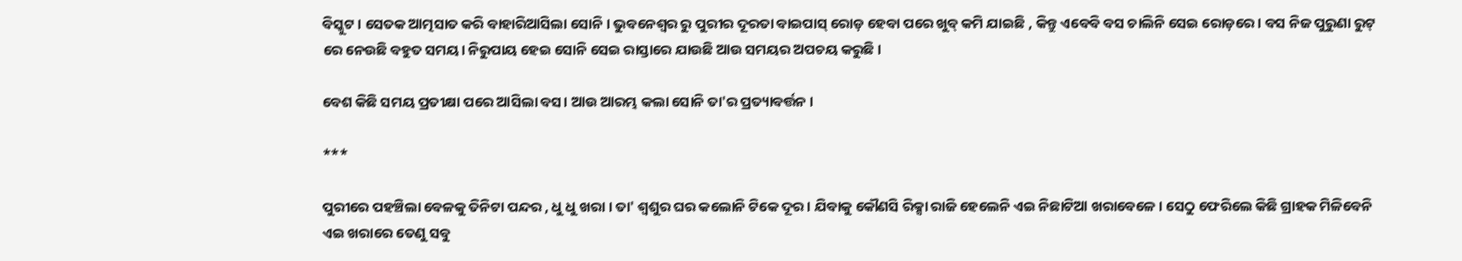ବିସ୍କୁଟ। ସେତକ ଆତ୍ମସାତ କରି ବାହାରିଆସିଲା ସୋନି । ଭୁବନେଶ୍ୱର ରୁ ପୁରୀର ଦୂରତା ବାଇପାସ୍ ରୋଡ଼ ହେବା ପରେ ଖୁବ୍ କମି ଯାଇଛି , କିନ୍ତୁ ଏବେବି ବସ ଚାଲିନି ସେଇ ରୋଡ଼ରେ। ବସ ନିଜ ପୁରୁଣା ରୁଟ୍ ରେ ନେଉଛି ବହୁତ ସମୟ। ନିରୁପାୟ ହେଇ ସୋନି ସେଇ ରାସ୍ତାରେ ଯାଉଛି ଆଉ ସମୟର ଅପଚୟ କରୁଛି ।

ବେଶ କିଛି ସମୟ ପ୍ରତୀକ୍ଷା ପରେ ଆସିଲା ବସ। ଆଉ ଆରମ୍ଭ କଲା ସୋନି ତା'ର ପ୍ରତ୍ୟାବର୍ତ୍ତନ ।

***

ପୁରୀରେ ପହଞ୍ଚିଲା ବେଳକୁ ତିନିଟା ପନ୍ଦର , ଧୁ ଧୁ ଖରା । ତା' ଶ୍ୱଶୁର ଘର କଲୋନି ଟିକେ ଦୂର। ଯିବାକୁ କୌଣସି ରିକ୍ସା ରାଜି ହେଲେନି ଏଇ ନିଛାଟିଆ ଖରାବେଳେ। ସେଠୁ ଫେରିଲେ କିଛି ଗ୍ରାହକ ମିଳିବେନି ଏଇ ଖରାରେ ତେଣୁ ସବୁ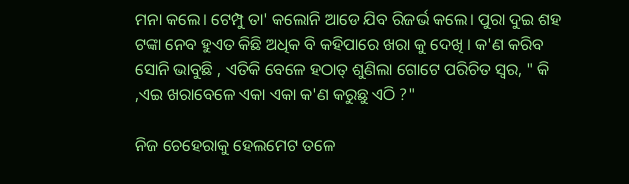ମନା କଲେ। ଟେମ୍ପୁ ତା' କଲୋନି ଆଡେ ଯିବ ରିଜର୍ଭ କଲେ। ପୁରା ଦୁଇ ଶହ ଟଙ୍କା ନେବ ହୁଏତ କିଛି ଅଧିକ ବି କହିପାରେ ଖରା କୁ ଦେଖି । କ'ଣ କରିବ ସୋନି ଭାବୁଛି , ଏତିକି ବେଳେ ହଠାତ୍ ଶୁଣିଲା ଗୋଟେ ପରିଚିତ ସ୍ୱର, " କି ,ଏଇ ଖରାବେଳେ ଏକା ଏକା କ'ଣ କରୁଛୁ ଏଠି ?"

ନିଜ ଚେହେରାକୁ ହେଲମେଟ ତଳେ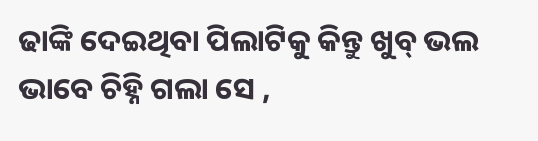ଢାଙ୍କି ଦେଇଥିବା ପିଲାଟିକୁ କିନ୍ତୁ ଖୁବ୍ ଭଲ ଭାବେ ଚିହ୍ନି ଗଲା ସେ ,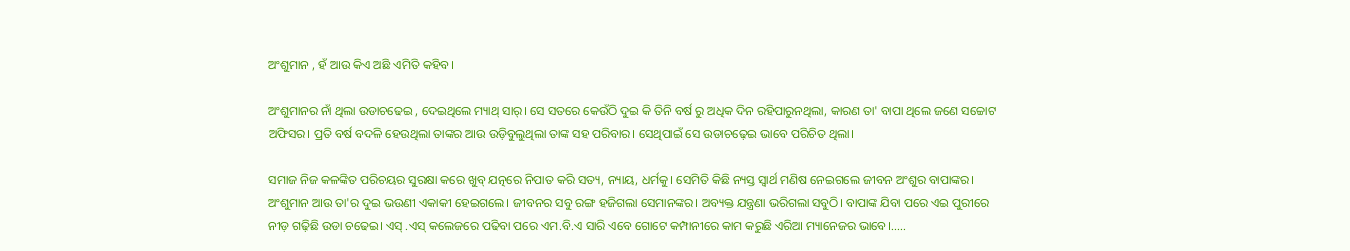ଅଂଶୁମାନ , ହଁ ଆଉ କିଏ ଅଛି ଏମିତି କହିବ।

ଅଂଶୁମାନର ନାଁ ଥିଲା ଉଡାଚଢେଇ , ଦେଇଥିଲେ ମ୍ୟାଥ୍ ସାର୍। ସେ ସତରେ କେଉଁଠି ଦୁଇ କି ତିନି ବର୍ଷ ରୁ ଅଧିକ ଦିନ ରହିପାରୁନଥିଲା, କାରଣ ତା' ବାପା ଥିଲେ ଜଣେ ସଚ୍ଚୋଟ ଅଫିସର। ପ୍ରତି ବର୍ଷ ବଦଳି ହେଉଥିଲା ତାଙ୍କର ଆଉ ଉଡ଼ିବୁଲୁଥିଲା ତାଙ୍କ ସହ ପରିବାର। ସେଥିପାଇଁ ସେ ଉଡାଚଢ଼େଇ ଭାବେ ପରିଚିତ ଥିଲା।

ସମାଜ ନିଜ କଳଙ୍କିତ ପରିଚୟର ସୁରକ୍ଷା କରେ ଖୁବ୍ ଯତ୍ନରେ ନିପାତ କରି ସତ୍ୟ, ନ୍ୟାୟ, ଧର୍ମକୁ। ସେମିତି କିଛି ନ୍ୟସ୍ତ ସ୍ୱାର୍ଥ ମଣିଷ ନେଇଗଲେ ଜୀବନ ଅଂଶୁର ବାପାଙ୍କର। ଅଂଶୁମାନ ଆଉ ତା'ର ଦୁଇ ଭଉଣୀ ଏକାକୀ ହେଇଗଲେ। ଜୀବନର ସବୁ ରଙ୍ଗ ହଜିଗଲା ସେମାନଙ୍କର। ଅବ୍ୟକ୍ତ ଯନ୍ତ୍ରଣା ଭରିଗଲା ସବୁଠି। ବାପାଙ୍କ ଯିବା ପରେ ଏଇ ପୁରୀରେ ନୀଡ଼ ଗଢ଼ିଛି ଉଡା ଚଢେଇ। ଏସ୍ .ଏସ୍ କଲେଜରେ ପଢିବା ପରେ ଏମ.ବି.ଏ ସାରି ଏବେ ଗୋଟେ କମ୍ପାନୀରେ କାମ କରୁଛି ଏରିଆ ମ୍ୟାନେଜର ଭାବେ।.....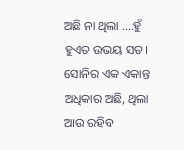ଅଛି ନା ଥିଲା ....ହୁଁ ହୁଏତ ଉଭୟ ସତ। ସୋନିର ଏକ ଏକାନ୍ତ ଅଧିକାର ଅଛି, ଥିଲା ଆଉ ରହିବ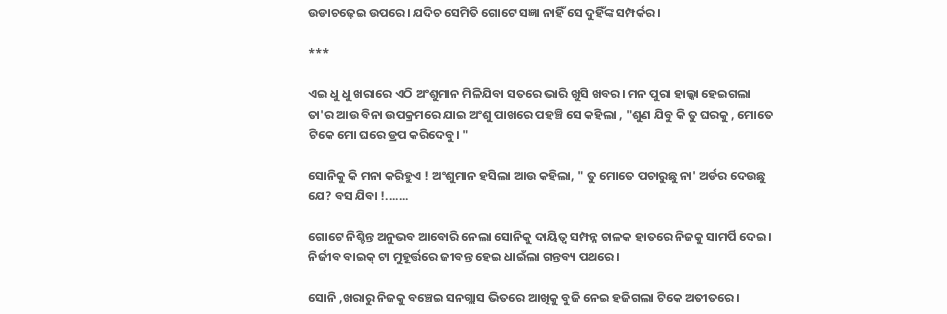ଉଡାଚଢ଼େଇ ଉପରେ। ଯଦିଚ ସେମିତି ଗୋଟେ ସଜ୍ଞା ନାହିଁ ସେ ଦୁହିଁଙ୍କ ସମ୍ପର୍କର ।

***

ଏଇ ଧୁ ଧୁ ଖରାରେ ଏଠି ଅଂଶୁମାନ ମିଳିଯିବା ସତରେ ଭାରି ଖୁସି ଖବର। ମନ ପୁରା ହାଲ୍କା ହେଇଗଲା ତା'ର ଆଉ ବିନା ଉପକ୍ରମରେ ଯାଇ ଅଂଶୁ ପାଖରେ ପହଞ୍ଚି ସେ କହିଲା , "ଶୁଣ ଯିବୁ କି ତୁ ଘରକୁ , ମୋତେ ଟିକେ ମୋ ଘରେ ଡ୍ରପ କରିଦେବୁ। "

ସୋନିକୁ କି ମନା କରିହୁଏ ! ଅଂଶୁମାନ ହସିଲା ଆଉ କହିଲା, " ତୁ ମୋତେ ପଚାରୁଛୁ ନା' ଅର୍ଡର ଦେଉଛୁ ଯେ? ବସ ଯିବା !.......

ଗୋଟେ ନିଶ୍ଚିନ୍ତ ଅନୁଭବ ଆବୋରି ନେଲା ସୋନିକୁ ଦାୟିତ୍ୱ ସମ୍ପନ୍ନ ଚାଳକ ହାତରେ ନିଜକୁ ସାମର୍ପି ଦେଇ। ନିର୍ଜୀବ ବାଇକ୍ ଟା ମୁହୂର୍ତ୍ତରେ ଜୀବନ୍ତ ହେଇ ଧାଇଁଲା ଗନ୍ତବ୍ୟ ପଥରେ।

ସୋନି ,ଖରାରୁ ନିଜକୁ ବଞ୍ଚେଇ ସନଗ୍ଲାସ ଭିତରେ ଆଖିକୁ ବୁଜି ନେଇ ହଜିଗଲା ଟିକେ ଅତୀତରେ।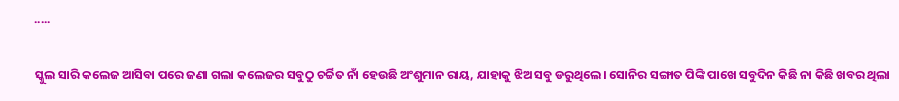.....

ସ୍କୁଲ ସାରି କଲେଜ ଆସିବା ପରେ ଜଣା ଗଲା କଲେଜର ସବୁଠୁ ଚର୍ଚ୍ଚିତ ନାଁ ହେଉଛି ଅଂଶୁମାନ ରାୟ, ଯାହାକୁ ଝିଅ ସବୁ ଡରୁଥିଲେ। ସୋନିର ସଙ୍ଗାତ ପିଙ୍କି ପାଖେ ସବୁଦିନ କିଛି ନା କିଛି ଖବର ଥିଲା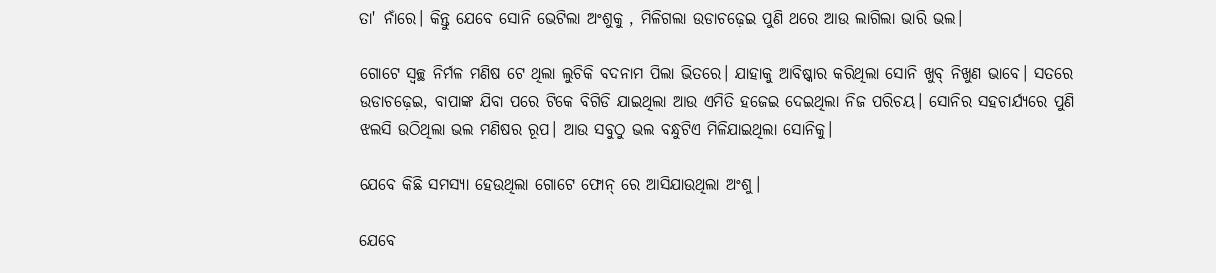ତା' ନାଁରେ। କିନ୍ତୁ ଯେବେ ସୋନି ଭେଟିଲା ଅଂଶୁକୁ , ମିଳିଗଲା ଉଡାଚଢ଼େଇ ପୁଣି ଥରେ ଆଉ ଲାଗିଲା ଭାରି ଭଲ।

ଗୋଟେ ସ୍ୱଚ୍ଛ ନିର୍ମଳ ମଣିଷ ଟେ ଥିଲା ଲୁଚିକି ବଦନାମ ପିଲା ଭିତରେ। ଯାହାକୁ ଆବିଷ୍କାର କରିଥିଲା ସୋନି ଖୁବ୍ ନିଖୁଣ ଭାବେ। ସତରେ ଉଡାଚଢ଼େଇ, ବାପାଙ୍କ ଯିବା ପରେ ଟିକେ ବିଗିଡି ଯାଇଥିଲା ଆଉ ଏମିତି ହଜେଇ ଦେଇଥିଲା ନିଜ ପରିଚୟ। ସୋନିର ସହଚାର୍ଯ୍ୟରେ ପୁଣି ଝଲସି ଉଠିଥିଲା ଭଲ ମଣିଷର ରୂପ। ଆଉ ସବୁଠୁ ଭଲ ବନ୍ଧୁଟିଏ ମିଳିଯାଇଥିଲା ସୋନିକୁ।

ଯେବେ କିଛି ସମସ୍ୟା ହେଉଥିଲା ଗୋଟେ ଫୋନ୍ ରେ ଆସିଯାଉଥିଲା ଅଂଶୁ।

ଯେବେ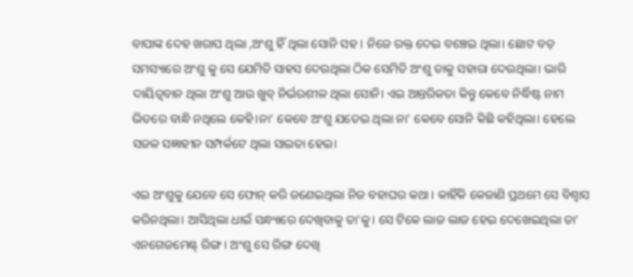ବାପାଙ୍କ ଦେହ ଖରାପ ଥିଲା ,ଅଂଶୁ ହିଁ ଥିଲା ସୋନି ସହ । ନିଜେ ରକ୍ତ ଦେଇ ବଞ୍ଚେଇ ଥିଲା। ଛୋଟ ବଡ଼ ସମସ୍ୟାରେ ଅଂଶୁ କୁ ସେ ଯେମିତି ସାହସ ଦେଉଥିଲା ଠିକ ସେମିତି ଅଂଶୁ ତାକୁ ସହାରା ଦେଉଥିଲା। ଭାରି ଦାୟିତ୍ୱବାନ ଥିଲା ଅଂଶୁ ଆଉ ଖୁବ୍ ନିର୍ଭରଶୀଳ ଥିଲା ସୋନି। ଏଇ ଆନ୍ତରିକତା କିନ୍ତୁ କେବେ ନିର୍ଦ୍ଧିଷ୍ଟ ନାମ ଭିତରେ ବାନ୍ଧି ନଥିଲେ କେହି।ନା' କେବେ ଅଂଶୁ ଯତେଇ ଥିଲା ନା' କେବେ ସୋନି କିଛି କହିଥିଲା। ହେଲେ ସଜଳ ସଜ୍ଞାହୀନ ସମ୍ପର୍କଟେ ଥିଲା ସାଇତା ହେଇ।

ଏଇ ଅଂଶୁକୁ ଯେବେ ସେ ଫୋନ୍ କରି ଜଣେଇଥିଲା ନିଜ ବହାଘର କଥା । କାହିଁକି କେଜାଣି ପ୍ରଥମେ ସେ ବିଶ୍ୱାସ କରିନଥିଲା। ଆସିଥିଲା ଧାଇଁ ସନ୍ଧ୍ୟାରେ ଦେଖିବାକୁ ତା'କୁ। ସେ ଟିକେ ଲାଜ ଲାଜ ହେଇ ଦେଖେଇଥିଲା ତା' ଏନଗେଜମେଣ୍ଟ୍ ରିଙ୍ଗ । ଅଂଶୁ ସେ ରିଙ୍ଗ ଦେଖି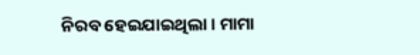ନିରବ ହେଇଯାଇଥିଲା । ମାମା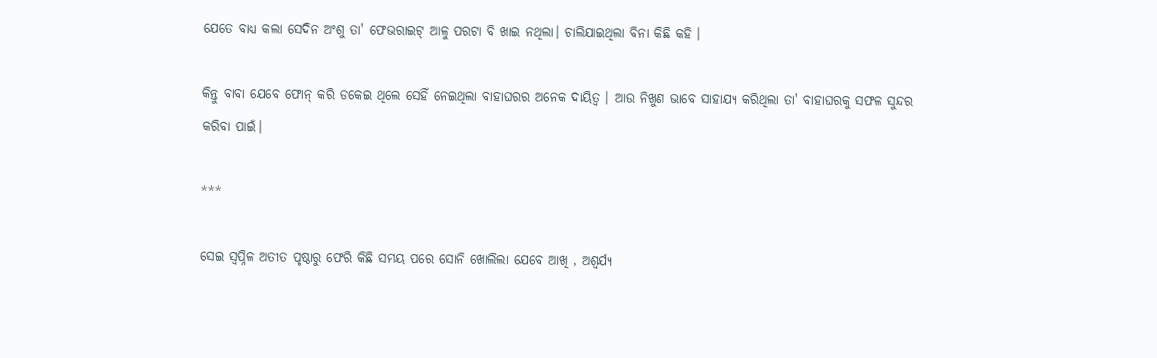ଯେତେ ବାଧ୍ୟ କଲା ସେଦିନ ଅଂଶୁ ତା' ଫେଭରାଇଟ୍ ଆଳୁ ପରଟା ବି ଖାଇ ନଥିଲା। ଚାଲିଯାଇଥିଲା ବିନା କିଛି କହି ।

କିନ୍ତୁ ବାବା ଯେବେ ଫୋନ୍ କରି ଡକେଇ ଥିଲେ ସେହିଁ ନେଇଥିଲା ବାହାଘରର ଅନେକ ଦାୟିତ୍ୱ । ଆଉ ନିଖୁଣ ଭାବେ ସାହାଯ୍ୟ କରିଥିଲା ତା' ବାହାଘରକୁ ସଫଳ ସୁନ୍ଦର କରିବା ପାଇଁ।

***

ସେଇ ସ୍ୱପ୍ନିଳ ଅତୀତ ପୃଷ୍ଠାରୁ ଫେରି କିଛି ସମୟ ପରେ ସୋନି ଖୋଲିଲା ଯେବେ ଆଖି , ଅଶ୍ୱର୍ଯ୍ୟ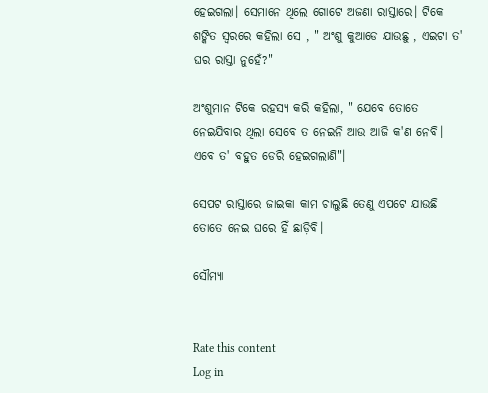ହେଇଗଲା। ସେମାନେ ଥିଲେ ଗୋଟେ ଅଜଣା ରାସ୍ତାରେ। ଟିକେ ଶଙ୍କିତ ସ୍ୱରରେ କହିଲା ସେ , " ଅଂଶୁ କୁଆଡେ ଯାଉଛୁ , ଏଇଟା ତ' ଘର ରାସ୍ତା ନୁହେଁ?"

ଅଂଶୁମାନ ଟିକେ ରହସ୍ୟ କରି କହିଲା, " ଯେବେ ତୋତେ ନେଇଯିବାର ଥିଲା ସେବେ ତ ନେଇନି ଆଉ ଆଜି କ'ଣ ନେବି। ଏବେ ତ' ବହୁତ ଡେରି ହେଇଗଲାଣି"।

ସେପଟ ରାସ୍ତାରେ ଜାଇକା କାମ ଚାଲୁଛି ତେଣୁ ଏପଟେ ଯାଉଛି ତୋତେ ନେଇ ଘରେ ହିଁ ଛାଡ଼ିବି।

ସୌମ୍ୟା


Rate this content
Log in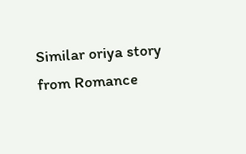Similar oriya story from Romance